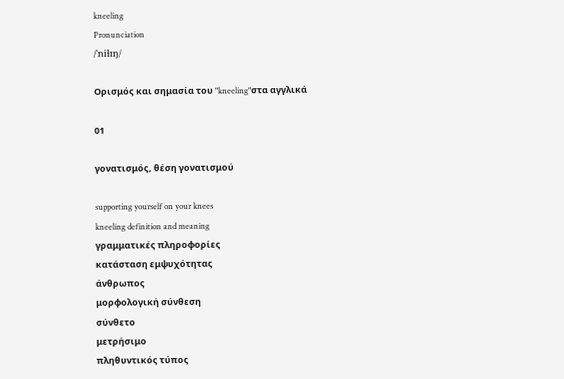kneeling
Pronunciation
/ˈniɫɪŋ/

Ορισμός και σημασία του "kneeling"στα αγγλικά

01

γονατισμός, θέση γονατισμού

supporting yourself on your knees
kneeling definition and meaning
γραμματικές πληροφορίες
κατάσταση εμψυχότητας
άνθρωπος
μορφολογική σύνθεση
σύνθετο
μετρήσιμο
πληθυντικός τύπος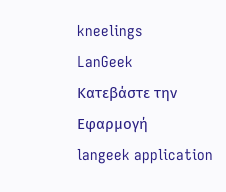kneelings
LanGeek
Κατεβάστε την Εφαρμογή
langeek application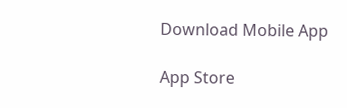Download Mobile App

App Store